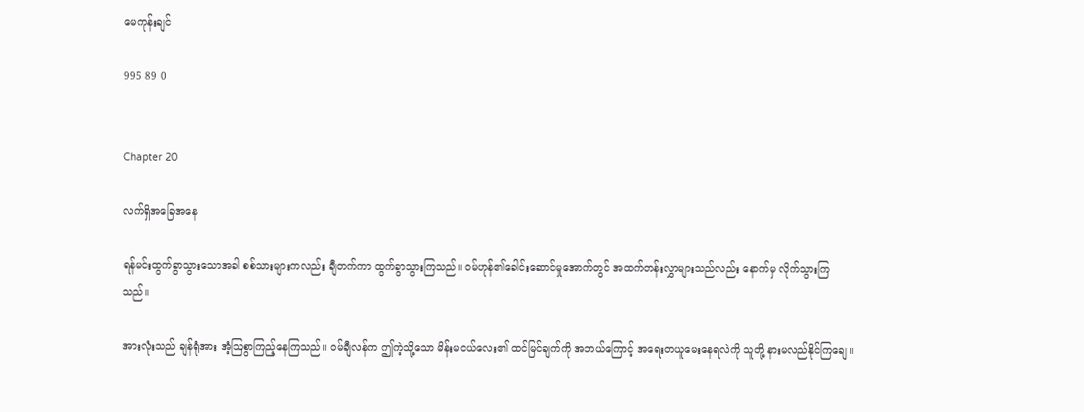မေကုန်းချင်

995 89 0


Chapter 20

လက်ရှိအခြေအနေ

ရန်မင်းထွက်ခွာသွားသောအခါ စစ်သားများကလည်း ချီတက်ကာ ထွက်ခွာသွားကြသည်။ ဝမ်ဟုန်၏ခေါင်းဆောင်မှုအောက်တွင် အထက်တန်းလွှာများသည်လည်း နောက်မှ လိုက်သွားကြသည်။

အားလုံးသည် ချန်ရုံအား အံ့ဩစွာကြည့်နေကြသည်။ ဝမ်ချီလန်က ဤကဲ့သို့သော မိန်းမငယ်လေး၏ ထင်မြင်ချက်ကို အဘယ်ကြောင့် အရေးတယူမေးနေရလဲကို သူတို့ နားမလည်နိုင်ကြချေ။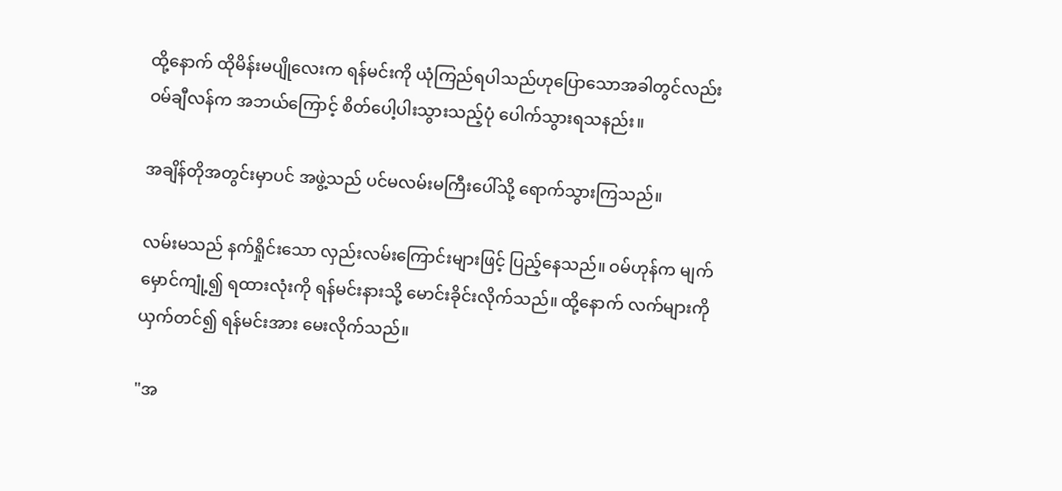ထို့နောက် ထိုမိန်းမပျိုလေးက ရန်မင်းကို ယုံကြည်ရပါသည်ဟုပြောသောအခါတွင်လည်း ဝမ်ချီလန်က အဘယ်‌ကြောင့် စိတ်ပေါ့ပါးသွားသည့်ပုံ ပေါက်သွားရသနည်း။

အချိန်တိုအတွင်းမှာပင် အဖွဲ့သည် ပင်မလမ်းမကြီးပေါ်သို့ ရောက်သွားကြသည်။

လမ်းမသည် နက်ရှိုင်းသော လှည်းလမ်းကြောင်းများဖြင့် ပြည့်နေသည်။ ဝမ်ဟုန်က မျက်မှောင်ကျုံ့၍ ရထားလုံးကို ရန်မင်းနားသို့ မောင်းခိုင်းလိုက်သည်။ ထို့နောက် လက်များကို ယှက်တင်၍ ရန်မင်းအား မေးလိုက်သည်။

"အ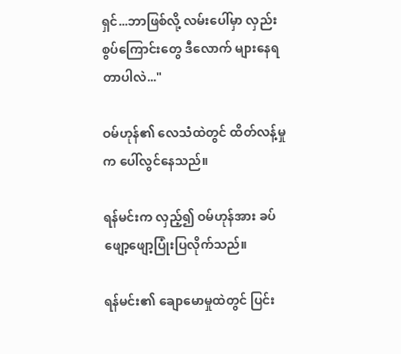ရှင်...ဘာဖြစ်လို့ လမ်းပေါ်မှာ လှည်းစွပ်ကြောင်းတွေ ဒီလောက် များနေရတာပါလဲ..."

ဝမ်ဟုန်၏ လေသံထဲတွင် ထိတ်လန့်မှုက ပေါ်လွင်နေသည်။

ရန်မင်းက လှည့်၍ ဝမ်ဟုန်အား ခပ်ဖျော့ဖျော့ပြုံးပြလိုက်သည်။

ရန်မင်း၏ ချောမောမှုထဲတွင် ပြင်း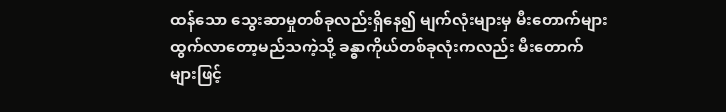ထန်သော သွေးဆာမှုတစ်ခုလည်းရှိ‌နေ၍ မျက်လုံးများမှ မီးတောက်များထွက်‌လာတော့မည်သကဲ့သို့ ခန္ဓာကိုယ်တစ်ခုလုံးကလည်း မီးတောက်များဖြင့်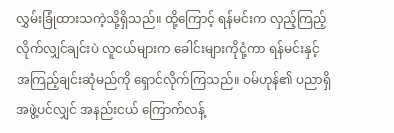လွှမ်းခြုံထားသကဲ့သို့ရှိသည်။ ထို့ကြောင့် ရန်မင်းက လှည့်ကြည့်လိုက်လျှင်ချင်းပဲ လူငယ်များက ခေါင်းများကိုငုံ့ကာ ရန်မင်းနှင့် အကြည့်ချင်းဆုံမည်ကို ရှောင်လိုက်ကြသည်။ ဝမ်ဟုန်၏ ပညာရှိအဖွဲ့ပင်လျှင် အနည်းငယ် ကြောက်လန့်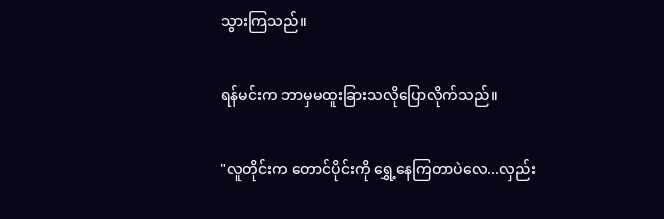သွားကြသည်။

ရန်မင်းက ဘာမှမထူးခြားသလိုပြောလိုက်သည်။

"လူတိုင်းက တောင်ပိုင်းကို ရွှေ့နေကြတာပဲလေ...လှည်း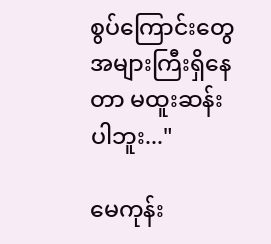စွပ်ကြောင်းတွေ အများကြီးရှိနေတာ မထူးဆန်းပါဘူး..."

မေကုန်း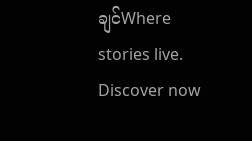ချင်Where stories live. Discover now